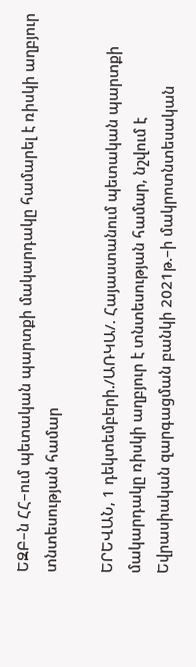ԵԶԲ–ն ՀՀ–ում պետական պարտքի մակարդակը համարել է ռիսկի աղբյուր տնտեսության համար

ԵՐԵՎԱՆ, 1 դեկտեմբերի./ԱՌԿԱ/. Հայաստանում պետական պարտքի մակարդակը ռիսկի աղբյուր է տնտեսության համար, նշվում է Եվրասիական զարգացման բանկի 2021թ.–ի մակրոտնտեսական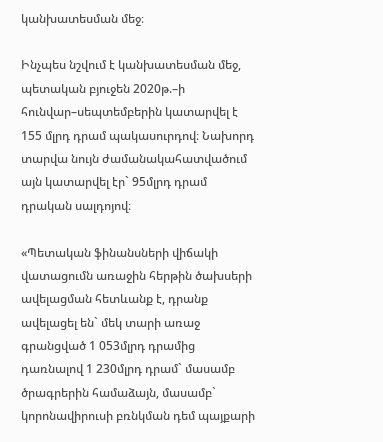կանխատեսման մեջ։

Ինչպես նշվում է կանխատեսման մեջ, պետական բյուջեն 2020թ.–ի հունվար–սեպտեմբերին կատարվել է 155 մլրդ դրամ պակասուրդով։ Նախորդ տարվա նույն ժամանակահատվածում այն կատարվել էր` 95մլրդ դրամ դրական սալդոյով։

«Պետական ֆինանսների վիճակի վատացումն առաջին հերթին ծախսերի ավելացման հետևանք է, դրանք ավելացել են` մեկ տարի առաջ գրանցված 1 053մլրդ դրամից դառնալով 1 230մլրդ դրամ` մասամբ ծրագրերին համաձայն, մասամբ` կորոնավիրուսի բռնկման դեմ պայքարի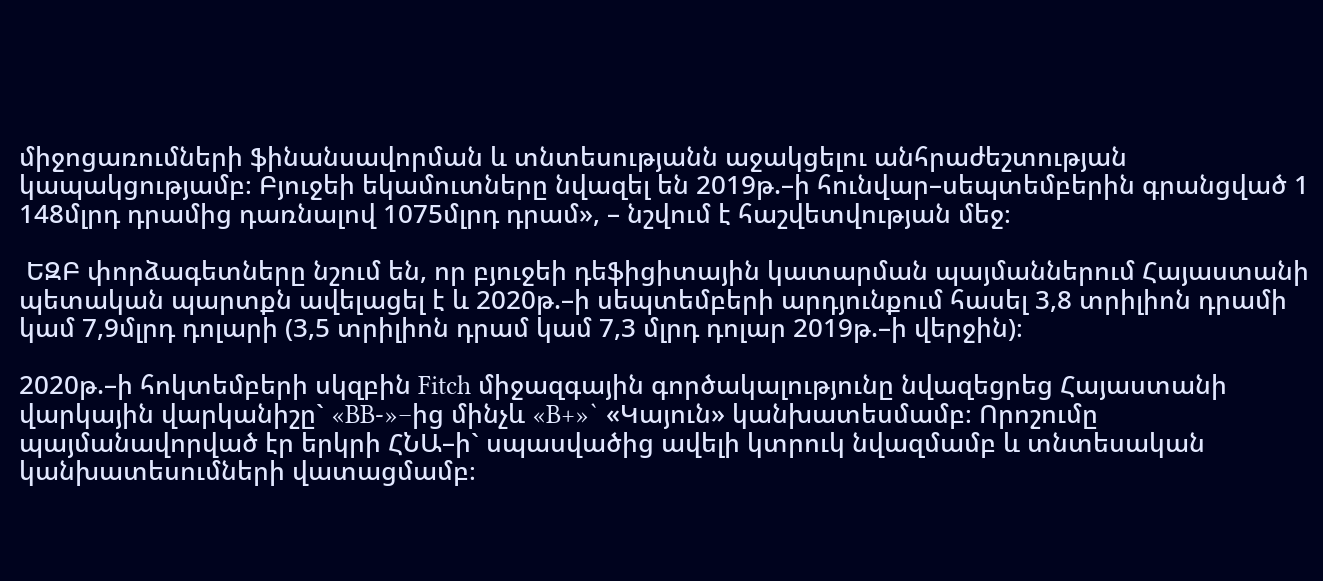միջոցառումների ֆինանսավորման և տնտեսությանն աջակցելու անհրաժեշտության կապակցությամբ։ Բյուջեի եկամուտները նվազել են 2019թ.–ի հունվար–սեպտեմբերին գրանցված 1 148մլրդ դրամից դառնալով 1075մլրդ դրամ», – նշվում է հաշվետվության մեջ։

 ԵԶԲ փորձագետները նշում են, որ բյուջեի դեֆիցիտային կատարման պայմաններում Հայաստանի պետական պարտքն ավելացել է և 2020թ.–ի սեպտեմբերի արդյունքում հասել 3,8 տրիլիոն դրամի կամ 7,9մլրդ դոլարի (3,5 տրիլիոն դրամ կամ 7,3 մլրդ դոլար 2019թ.–ի վերջին)։

2020թ.–ի հոկտեմբերի սկզբին Fitch միջազգային գործակալությունը նվազեցրեց Հայաստանի վարկային վարկանիշը` «BB-»–ից մինչև «B+»` «Կայուն» կանխատեսմամբ։ Որոշումը պայմանավորված էր երկրի ՀՆԱ–ի` սպասվածից ավելի կտրուկ նվազմամբ և տնտեսական կանխատեսումների վատացմամբ։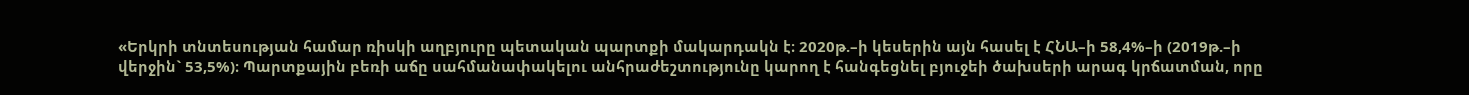«Երկրի տնտեսության համար ռիսկի աղբյուրը պետական պարտքի մակարդակն է։ 2020թ.–ի կեսերին այն հասել է ՀՆԱ–ի 58,4%–ի (2019թ.–ի վերջին` 53,5%)։ Պարտքային բեռի աճը սահմանափակելու անհրաժեշտությունը կարող է հանգեցնել բյուջեի ծախսերի արագ կրճատման, որը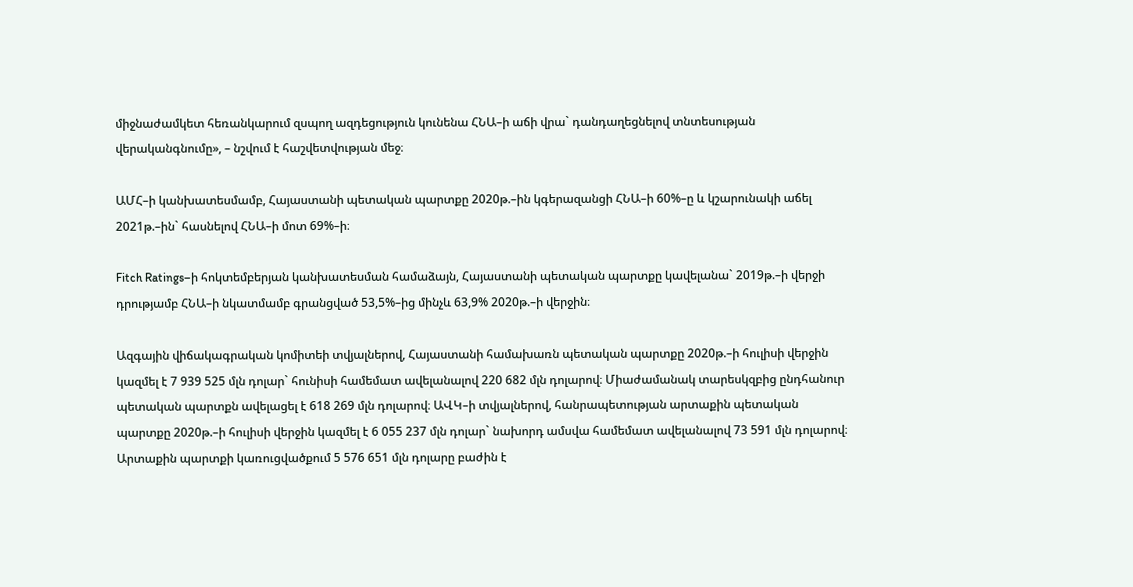միջնաժամկետ հեռանկարում զսպող ազդեցություն կունենա ՀՆԱ–ի աճի վրա` դանդաղեցնելով տնտեսության վերականգնումը», – նշվում է հաշվետվության մեջ։

ԱՄՀ–ի կանխատեսմամբ, Հայաստանի պետական պարտքը 2020թ.–ին կգերազանցի ՀՆԱ–ի 60%–ը և կշարունակի աճել 2021թ.–ին` հասնելով ՀՆԱ–ի մոտ 69%–ի։

Fitch Ratings–ի հոկտեմբերյան կանխատեսման համաձայն, Հայաստանի պետական պարտքը կավելանա` 2019թ.–ի վերջի դրությամբ ՀՆԱ–ի նկատմամբ գրանցված 53,5%–ից մինչև 63,9% 2020թ.–ի վերջին։

Ազգային վիճակագրական կոմիտեի տվյալներով, Հայաստանի համախառն պետական պարտքը 2020թ.–ի հուլիսի վերջին կազմել է 7 939 525 մլն դոլար` հունիսի համեմատ ավելանալով 220 682 մլն դոլարով։ Միաժամանակ տարեսկզբից ընդհանուր պետական պարտքն ավելացել է 618 269 մլն դոլարով։ ԱՎԿ–ի տվյալներով, հանրապետության արտաքին պետական պարտքը 2020թ.–ի հուլիսի վերջին կազմել է 6 055 237 մլն դոլար` նախորդ ամսվա համեմատ ավելանալով 73 591 մլն դոլարով։ Արտաքին պարտքի կառուցվածքում 5 576 651 մլն դոլարը բաժին է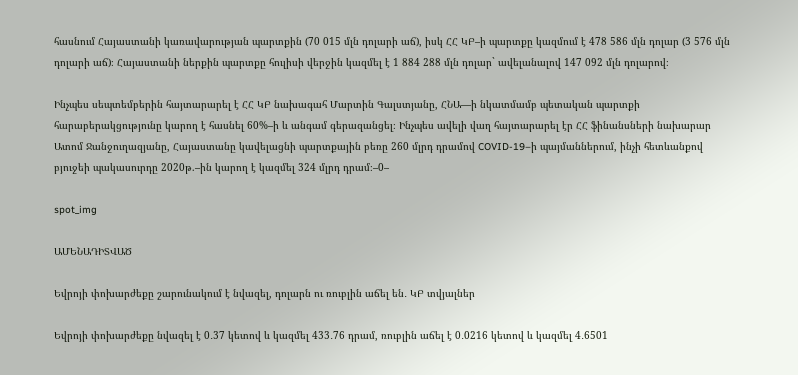հասնում Հայաստանի կառավարության պարտքին (70 015 մլն դոլարի աճ), իսկ ՀՀ ԿԲ–ի պարտքը կազմում է 478 586 մլն դոլար (3 576 մլն դոլարի աճ)։ Հայաստանի ներքին պարտքը հուլիսի վերջին կազմել է 1 884 288 մլն դոլար` ավելանալով 147 092 մլն դոլարով։

Ինչպես սեպտեմբերին հայտարարել է ՀՀ ԿԲ նախագահ Մարտին Գալստյանը, ՀՆԱ—ի նկատմամբ պետական պարտքի հարաբերակցությունը կարող է հասնել 60%–ի և անգամ գերազանցել։ Ինչպես ավելի վաղ հայտարարել էր ՀՀ ֆինանսների նախարար Ատոմ Ջանջուղազյանը, Հայաստանը կավելացնի պարտքային բեռը 260 մլրդ դրամով COVID-19–ի պայմաններում, ինչի հետևանքով բյուջեի պակասուրդը 2020թ.–ին կարող է կազմել 324 մլրդ դրամ։–0–

spot_img

ԱՄԵՆԱԴԻՏՎԱԾ

Եվրոյի փոխարժեքը շարունակում է նվազել, դոլարն ու ռուբլին աճել են․ ԿԲ տվյալներ

Եվրոյի փոխարժեքը նվազել է 0․37 կետով և կազմել 433․76 դրամ, ռուբլին աճել է 0․0216 կետով և կազմել 4․6501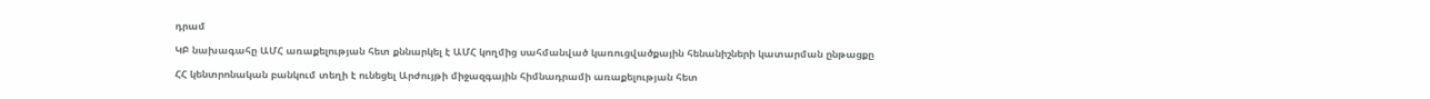դրամ

ԿԲ նախագահը ԱՄՀ առաքելության հետ քննարկել է ԱՄՀ կողմից սահմանված կառուցվածքային հենանիշների կատարման ընթացքը

ՀՀ կենտրոնական բանկում տեղի է ունեցել Արժույթի միջազգային հիմնադրամի առաքելության հետ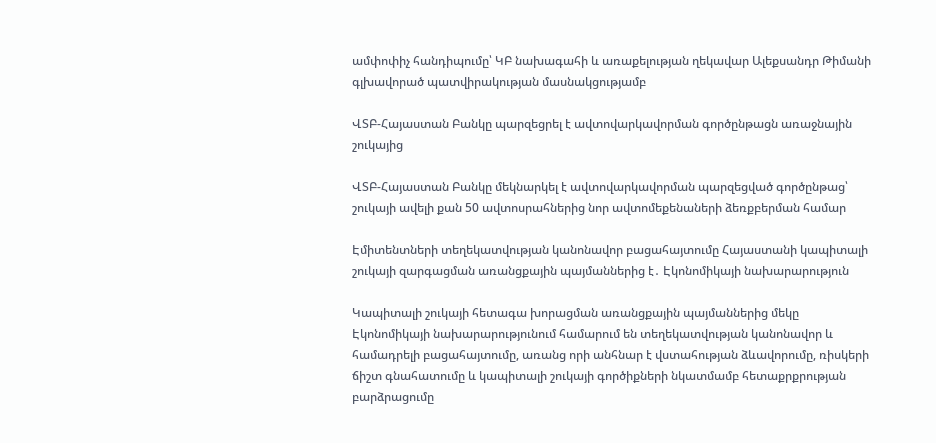ամփոփիչ հանդիպումը՝ ԿԲ նախագահի և առաքելության ղեկավար Ալեքսանդր Թիմանի գլխավորած պատվիրակության մասնակցությամբ

ՎՏԲ-Հայաստան Բանկը պարզեցրել է ավտովարկավորման գործընթացն առաջնային շուկայից

ՎՏԲ-Հայաստան Բանկը մեկնարկել է ավտովարկավորման պարզեցված գործընթաց՝ շուկայի ավելի քան 50 ավտոսրահներից նոր ավտոմեքենաների ձեռքբերման համար

Էմիտենտների տեղեկատվության կանոնավոր բացահայտումը Հայաստանի կապիտալի շուկայի զարգացման առանցքային պայմաններից է․ Էկոնոմիկայի նախարարություն

Կապիտալի շուկայի հետագա խորացման առանցքային պայմաններից մեկը Էկոնոմիկայի նախարարությունում համարում են տեղեկատվության կանոնավոր և համադրելի բացահայտումը, առանց որի անհնար է վստահության ձևավորումը, ռիսկերի ճիշտ գնահատումը և կապիտալի շուկայի գործիքների նկատմամբ հետաքրքրության բարձրացումը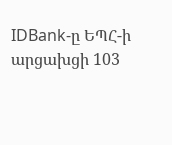IDBank-ը ԵՊՀ-ի արցախցի 103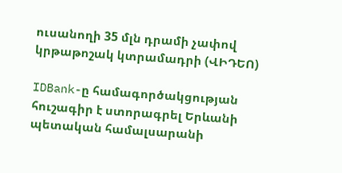ուսանողի 35 մլն դրամի չափով կրթաթոշակ կտրամադրի (ՎԻԴԵՈ)

IDBank-ը համագործակցության հուշագիր է ստորագրել Երևանի պետական համալսարանի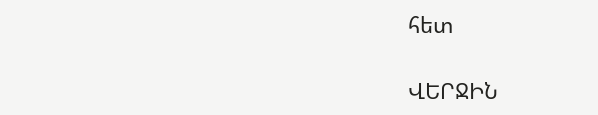հետ

ՎԵՐՋԻՆ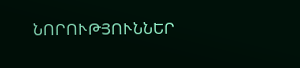ՆՈՐՈՒԹՅՈՒՆՆԵՐ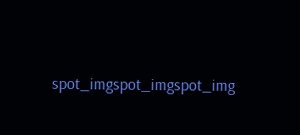spot_imgspot_imgspot_img